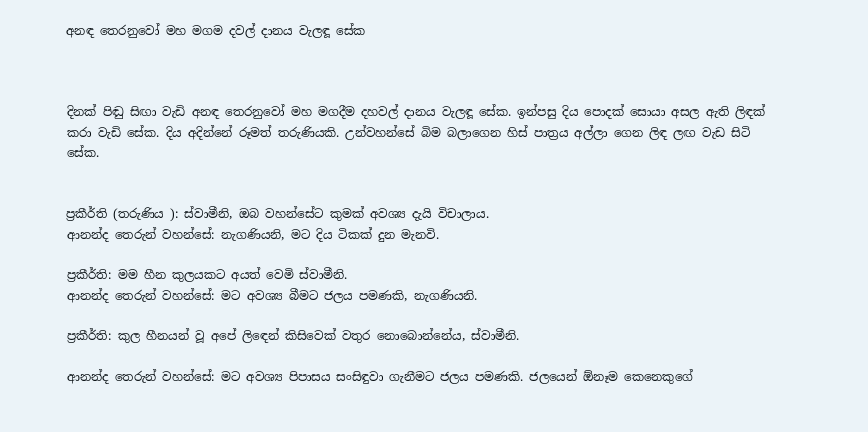අනඳ තෙරනුවෝ මහ මගම දවල් දානය වැලඳූ සේක



දිනක් පිඬු සිඟා වැඩි අනඳ තෙරනුවෝ මහ මගදීම දහවල් දානය වැලඳූ සේක. ඉන්පසු දිය පොදක් සොයා අසල ඇති ලිඳක් කරා වැඩි සේක. දිය අදින්නේ රූමත් තරුණියකි. උන්වහන්සේ බිම බලාගෙන හිස් පාත්‍රය අල්ලා ගෙන ලිඳ ලඟ වැඩ සිටි සේක.


ප්‍රකීර්ති (තරුණිය ): ස්වාමීනි, ඔබ වහන්සේට කුමක් අවශ්‍ය දැයි විචාලාය.
ආනන්ද තෙරුන් වහන්සේ: නැගණියනි, මට දිය ටිකක් දුන මැනවි.

ප්‍රකීර්ති: මම හීන කුලයකට අයත් වෙමි ස්වාමීනි.
ආනන්ද තෙරුන් වහන්සේ: මට අවශ්‍ය බීමට ජලය පමණකි, නැගණියනි.

ප්‍රකීර්ති: කුල හීනයන් වූ අපේ ලිඳෙන් කිසිවෙක් වතුර නොබොන්නේය, ස්වාමීනි.

ආනන්ද තෙරුන් වහන්සේ: මට අවශ්‍ය පිපාසය සංසිඳුවා ගැනීමට ජලය පමණකි. ජලයෙන් ඕනෑම කෙනෙකුගේ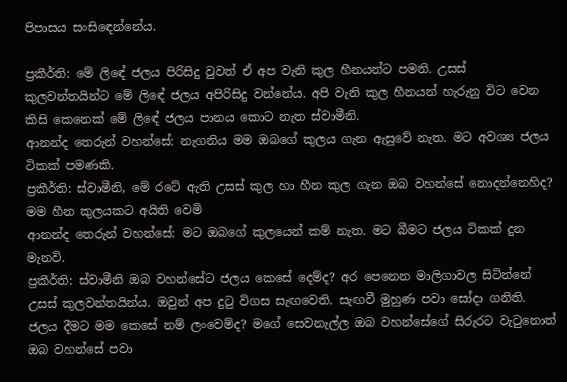පිපාසය සංසිඳෙන්නේය.

ප්‍රකීර්ති: මේ ලිඳේ ජලය පිරිසිදු වුවත් ඒ අප වැනි කුල හීනයන්ට පමනි. උසස් කුලවන්තයින්ට මේ ලිඳේ ජලය අපිරිසිදු වන්නේය. අපි වැනි කුල හීනයන් හැරුනු විට වෙන කිසි කෙනෙක් මේ ලිඳේ ජලය පානය කොට නැත ස්වාමීනි.
ආනන්ද තෙරුන් වහන්සේ: නැගනිය මම ඔබගේ කුලය ගැන ඇසුවේ නැත. මට අවශ්‍ය ජලය ටිකක් පමණකි.
ප්‍රකීර්ති: ස්වාමීනි, මේ රටේ ඇති උසස් කුල හා හීන කුල ගැන ඔබ වහන්සේ නොදන්නෙහිද? මම හීන කුලයකට අයිති වෙමි
ආනන්ද තෙරුන් වහන්සේ: මට ඔබගේ කුලයෙන් කම් නැත. මට බීමට ජලය ටිකක් දුන මැනවි.
ප්‍රකීර්ති: ස්වාමීනි ඔබ වහන්සේට ජලය කෙසේ දෙම්ද? අර පෙනෙන මාලිගාවල සිටින්නේ උසස් කුලවන්තයින්ය. ඔවුන් අප දුටු විගස සැඟවෙති. සැඟවී මුහුණ පවා සෝදා ගනිති. ජලය දීමට මම කෙසේ නම් ලංවෙම්ද? මගේ සෙවනැල්ල ඔබ වහන්සේගේ සිරුරට වැටුනොත් ඔබ වහන්සේ පවා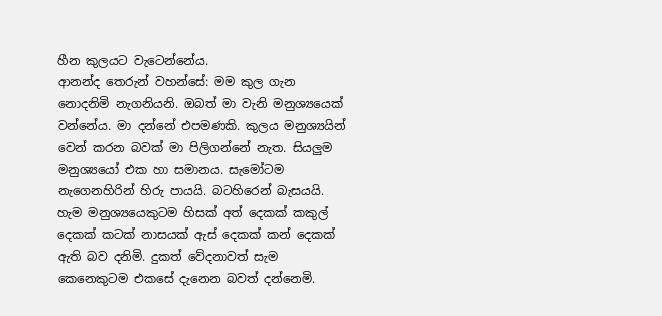හීන කුලයට වැටෙන්නේය.
ආනන්ද තෙරුන් වහන්සේ: මම කුල ගැන නොදනිමි නැගනියනි. ඔබත් මා වැනි මනුශ්‍යයෙක් වන්නේය. මා දන්නේ එපමණකි. කුලය මනුශ්‍යයින් වෙන් කරන බවක් මා පිලිගන්නේ නැත. සියලුම මනුශ්‍යයෝ එක හා සමානය. සැමෝටම නැගෙනහිරින් හිරු පායයි. බටහිරෙන් බැසයයි. හැම මනුශ්‍යයෙකුටම හිසක් අත් දෙකක් කකුල් දෙකක් කටක් නාසයක් ඇස් දෙකක් කන් දෙකක් ඇති බව දනිමි. දුකත් වේදනාවත් සැම කෙනෙකුටම එකසේ දැනෙන බවත් දන්නෙමි.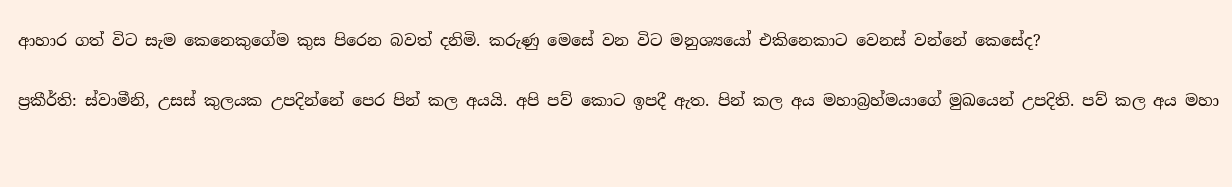ආහාර ගත් විට සැම කෙනෙකුගේම කුස පිරෙන බවත් දනිමි. කරුණු මෙසේ වන විට මනුශ්‍යයෝ එකිනෙකාට වෙනස් වන්නේ කෙසේද?

ප්‍රකීර්ති: ස්වාමීනි, උසස් කුලයක උපදින්නේ පෙර පින් කල අයයි. අපි පව් කොට ඉපදී ඇත. පින් කල අය මහාබ්‍රහ්මයාගේ මුඛයෙන් උපදිති. පව් කල අය මහා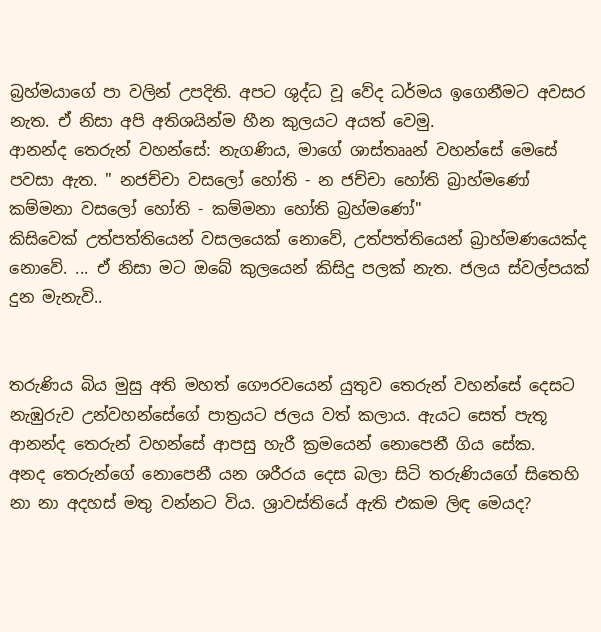බ්‍රහ්මයාගේ පා වලින් උපදිති. අපට ශුද්ධ වූ වේද ධර්මය ඉගෙනීමට අවසර නැත. ඒ නිසා අපි අතිශයින්ම හීන කුලයට අයත් වෙමු.
ආනන්ද තෙරුන් වහන්සේ: නැගණිය, මාගේ ශාස්තෲන් වහන්සේ මෙසේ පවසා ඇත. " නජච්චා වසලෝ හෝති - න ජච්චා හෝති බ්‍රාහ්මණෝ
කම්මනා වසලෝ හෝති - කම්මනා හෝති බ්‍රහ්මණෝ"
කිසිවෙක් උත්පත්තියෙන් වසලයෙක් නොවේ, උත්පත්තියෙන් බ්‍රාහ්මණයෙක්ද නොවේ. ... ඒ නිසා මට ඔබේ කුලයෙන් කිසිදු පලක් නැත. ජලය ස්වල්පයක් දුන මැනැවි..


තරුණිය බිය මුසු අති මහත් ගෞරවයෙන් යුතුව තෙරුන් වහන්සේ දෙසට නැඹුරුව උන්වහන්සේගේ පාත්‍රයට ජලය වත් කලාය. ඇයට සෙත් පැතූ ආනන්ද තෙරුන් වහන්සේ ආපසු හැරී ක්‍රමයෙන් නොපෙනී ගිය සේක.
අනද තෙරුන්ගේ නොපෙනී යන ශරීරය දෙස බලා සිටි තරුණියගේ සිතෙහි නා නා අදහස් මතු වන්නට විය. ශ්‍රාවස්තියේ ඇති එකම ලිඳ මෙයද?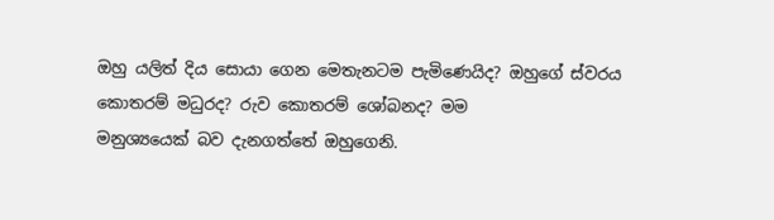ඔහු යලිත් දිය සොයා ගෙන මෙතැනටම පැමිණෙයිද? ඔහුගේ ස්වරය කොතරම් මධුරද? රුව කොතරම් ශෝබනද? මම
මනුශ්‍යයෙක් බව දැනගත්තේ ඔහුගෙනි.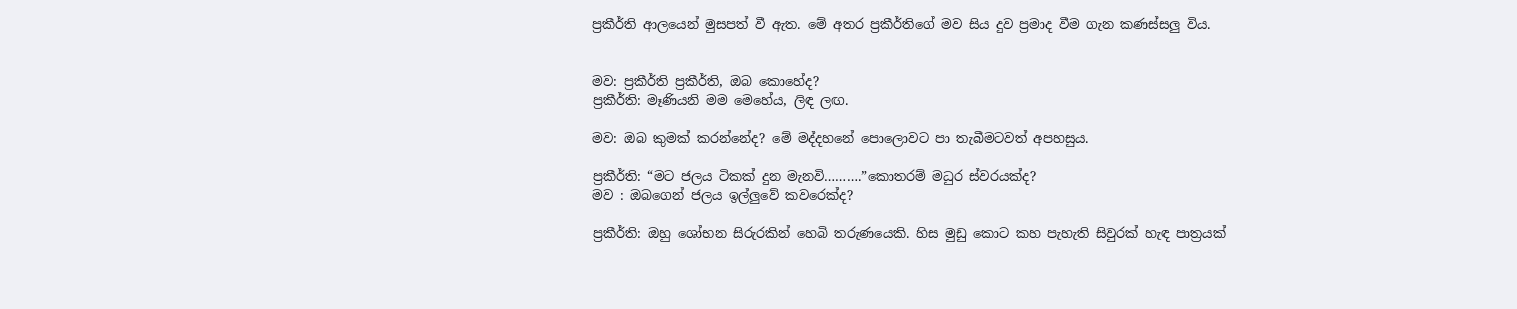ප්‍රකීර්ති ආලයෙන් මුසපත් වී ඇත. මේ අතර ප්‍රකීර්තිගේ මව සිය දුව ප්‍රමාද වීම ගැන කණස්සලු විය.


මව: ප්‍රකීර්ති ප්‍රකීර්ති, ඔබ කොහේද?
ප්‍රකීර්ති: මෑණියනි මම මෙහේය, ලිඳ ලඟ.

මව: ඔබ කුමක් කරන්නේද? මේ මද්දහනේ පොලොවට පා තැබීමටවත් අපහසුය.

ප්‍රකීර්ති: “මට ජලය ටිකක් දුන මැනවි……….”කොතරම් මධුර ස්වරයක්ද?
මව : ඔබගෙන් ජලය ඉල්ලුවේ කවරෙක්ද?

ප්‍රකීර්ති: ඔහු ශෝභන සිරුරකින් හෙබි තරුණයෙකි. හිස මුඩු කොට කහ පැහැති සිවුරක් හැඳ පාත්‍රයක්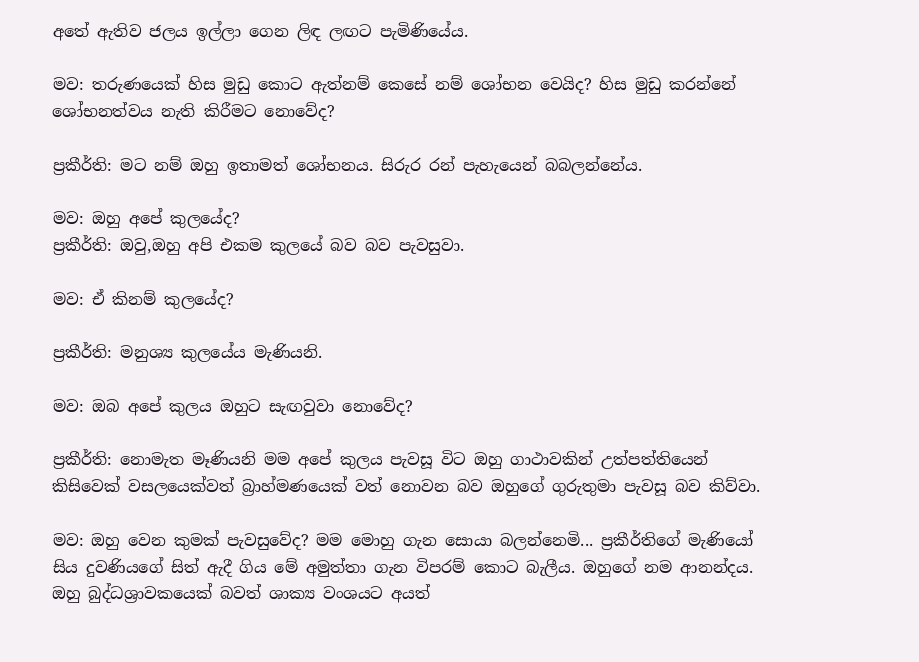අතේ ඇතිව ජලය ඉල්ලා ගෙන ලිඳ ලඟට පැමිණියේය.

මව: තරුණයෙක් හිස මුඩු කොට ඇත්නම් කෙසේ නම් ශෝභන වෙයිද? හිස මුඩු කරන්නේ ශෝභනත්වය නැති කිරීමට නොවේද?

ප්‍රකීර්ති: මට නම් ඔහු ඉතාමත් ශෝභනය. සිරුර රන් පැහැයෙන් බබලන්නේය.

මව: ඔහු අපේ කුලයේද?
ප්‍රකීර්ති: ඔවු,ඔහු අපි එකම කුලයේ බව බව පැවසුවා.

මව: ඒ කිනම් කුලයේද?

ප්‍රකීර්ති: මනුශ්‍ය කුලයේය මැණියනි.

මව: ඔබ අපේ කුලය ඔහුට සැඟවුවා නොවේද?

ප්‍රකීර්ති: නොමැත මෑණියනි මම අපේ කුලය පැවසූ විට ඔහු ගාථාවකින් උත්පත්තියෙන් කිසිවෙක් වසලයෙක්වත් බ්‍රාහ්මණයෙක් වත් නොවන බව ඔහුගේ ගුරුතුමා පැවසූ බව කිව්වා.

මව: ඔහු වෙන කුමක් පැවසුවේද? මම මොහු ගැන සොයා බලන්නෙමි... ප්‍රකීර්තිගේ මැණියෝ සිය දුවණියගේ සිත් ඇදී ගිය මේ අමුත්තා ගැන විපරම් කොට බැලීය. ඔහුගේ නම ආනන්දය. ඔහු බුද්ධශ්‍රාවකයෙක් බවත් ශාක්‍ය වංශයට අයත්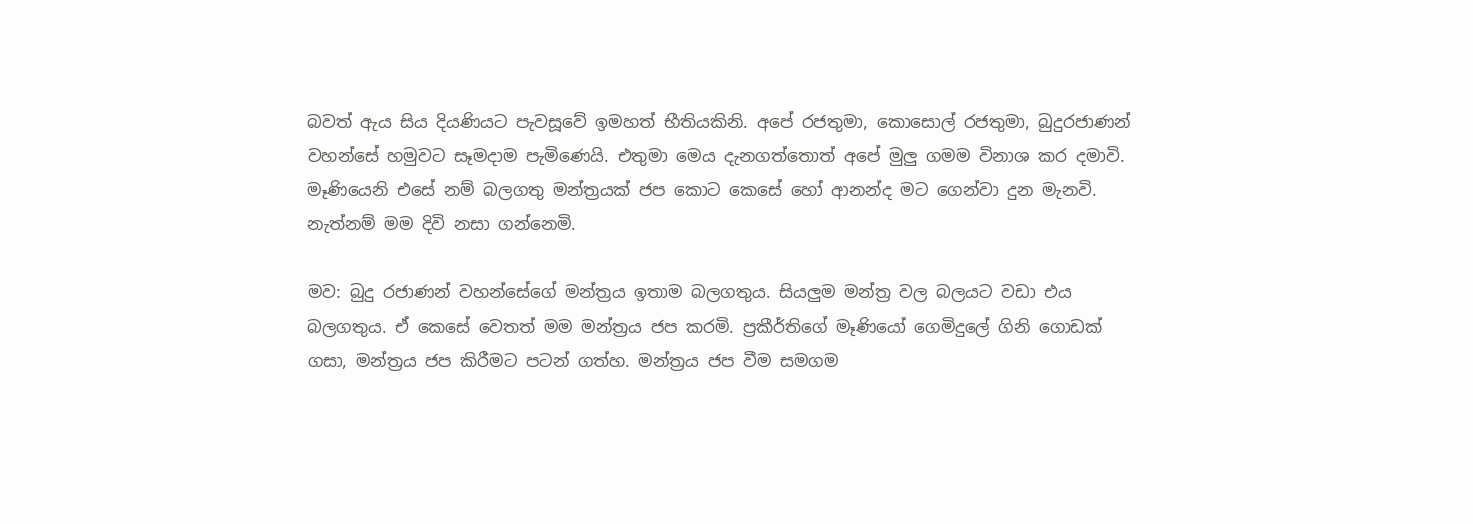බවත් ඇය සිය දියණියට පැවසූවේ ඉමහත් භීතියකිනි. අපේ රජතුමා, කොසොල් රජතුමා, බුදුරජාණන් වහන්සේ හමුවට සෑමදාම පැමිණෙයි. එතුමා මෙය දැනගත්තොත් අපේ මුලු ගමම විනාශ කර දමාවි. මෑණියෙනි එසේ නම් බලගතු මන්ත්‍රයක් ජප කොට කෙසේ හෝ ආනන්ද මට ගෙන්වා දුන මැනවි. නැත්නම් මම දිවි නසා ගන්නෙමි.

මව: බුදු රජාණන් වහන්සේගේ මන්ත්‍රය ඉතාම බලගතුය. සියලුම මන්ත්‍ර වල බලයට වඩා එය බලගතුය. ඒ කෙසේ වෙතත් මම මන්ත්‍රය ජප කරමි. ප්‍රකීර්තිගේ මෑණියෝ ගෙමිදුලේ ගිනි ගොඩක් ගසා, මන්ත්‍රය ජප කිරීමට පටන් ගත්හ. මන්ත්‍රය ජප වීම සමගම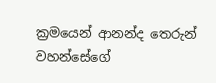ක්‍රමයෙන් ආනන්ද තෙරුන් වහන්සේගේ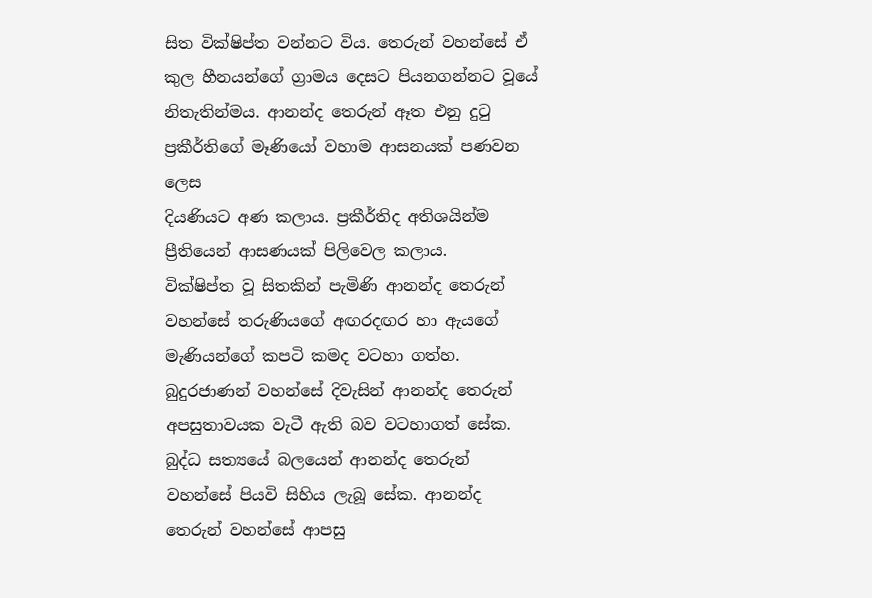සිත වික්ෂිප්ත වන්නට විය. තෙරුන් වහන්සේ ඒ කුල හීනයන්ගේ ග්‍රාමය දෙසට පියනගන්නට වූයේ නිතැතින්මය. ආනන්ද තෙරුන් ඈත එනු දුටු ප්‍රකීර්තිගේ මෑණියෝ වහාම ආසනයක් පණවන ලෙස
දියණියට අණ කලාය. ප්‍රකීර්තිද අතිශයින්ම ප්‍රීතියෙන් ආසණයක් පිලිවෙල කලාය.
වික්ෂිප්ත වූ සිතකින් පැමිණි ආනන්ද තෙරුන් වහන්සේ තරුණියගේ අඟරදඟර හා ඇයගේ මැණියන්ගේ කපටි කමද වටහා ගත්හ. බුදුරජාණන් වහන්සේ දිවැසින් ආනන්ද තෙරුන් අපසුතාවයක වැටී ඇති බව වටහාගත් සේක. බුද්ධ සත්‍යයේ බලයෙන් ආනන්ද තෙරුන් වහන්සේ පියවි සිහිය ලැබූ සේක. ආනන්ද තෙරුන් වහන්සේ ආපසු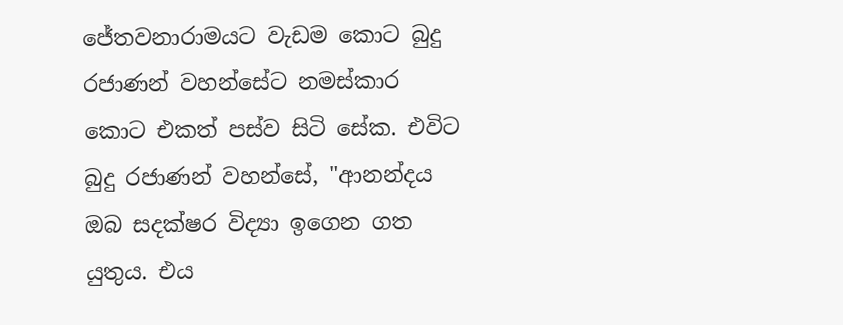ජේතවනාරාමයට වැඩම කොට බුදු රජාණන් වහන්සේට නමස්කාර කොට එකත් පස්ව සිටි සේක. එවිට බුදු රජාණන් වහන්සේ, "ආනන්දය ඔබ සදක්ෂර විද්‍යා ඉගෙන ගත යුතුය. එය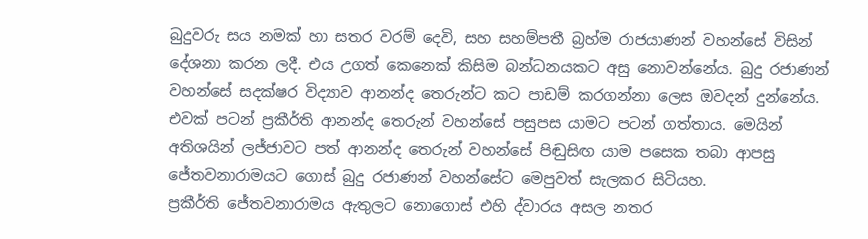බුදුවරු සය නමක් හා සතර වරම් දෙවි, සහ සහම්පතී බ්‍රහ්ම රාජයාණන් වහන්සේ විසින් දේශනා කරන ලදී. එය උගත් කෙනෙක් කිසිම බන්ධනයකට අසු නොවන්නේය. බුදු රජාණන් වහන්සේ සදක්ෂර විද්‍යාව ආනන්ද තෙරුන්ට කට පාඩම් කරගන්නා ලෙස ඔවදන් දුන්නේය. එවක් පටන් ප්‍රකීර්ති ආනන්ද තෙරුන් වහන්සේ පසුපස යාමට පටන් ගත්තාය. මෙයින් අතිශයින් ලජ්ජාවට පත් ආනන්ද තෙරුන් වහන්සේ පිඬුසිඟ යාම පසෙක තබා ආපසු ජේතවනාරාමයට ගොස් බුදු රජාණන් වහන්සේට මෙපුවත් සැලකර සිටියහ.
ප්‍රකීර්ති ජේතවනාරාමය ඇතුලට නොගොස් එහි ද්වාරය අසල නතර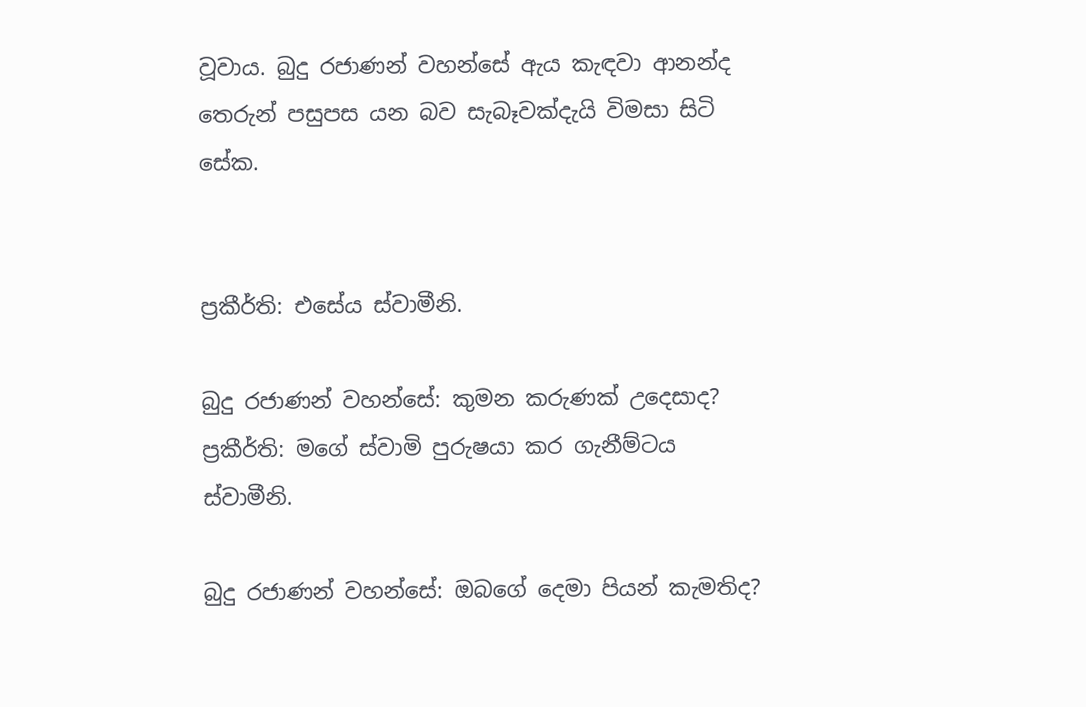වූවාය. බුදු රජාණන් වහන්සේ ඇය කැඳවා ආනන්ද තෙරුන් පසුපස යන බව සැබෑවක්දැයි විමසා සිටි සේක.


ප්‍රකීර්ති: එසේය ස්වාමීනි.

බුදු රජාණන් වහන්සේ: කුමන කරුණක් උදෙසාද?
ප්‍රකීර්ති: මගේ ස්වාමි පුරුෂයා කර ගැනීම්ටය ස්වාමීනි.

බුදු රජාණන් වහන්සේ: ඔබගේ දෙමා පියන් කැමතිද?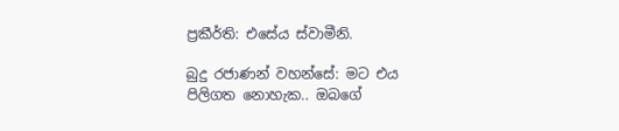ප්‍රකීර්ති: එසේය ස්වාමීනි.

බුදු රජාණන් වහන්සේ: මට එය පිලිගත නොහැක.. ඔබගේ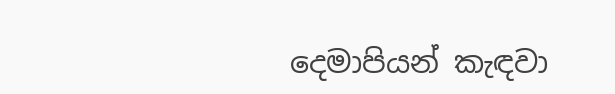දෙමාපියන් කැඳවා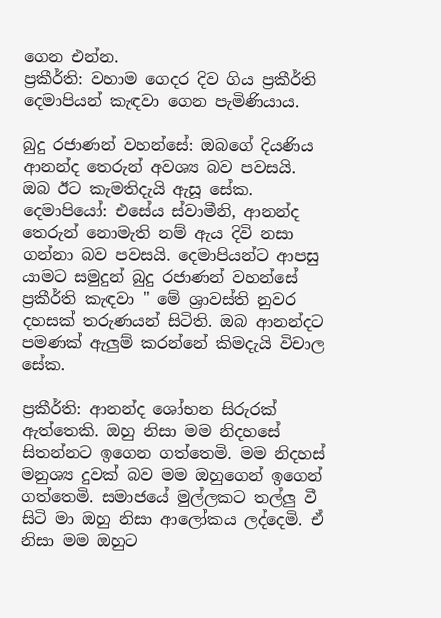ගෙන එන්න.
ප්‍රකීර්ති: වහාම ගෙදර දිව ගිය ප්‍රකීර්ති දෙමාපියන් කැඳවා ගෙන පැමිණියාය.

බුදු රජාණන් වහන්සේ: ඔබගේ දියණිය ආනන්ද තෙරුන් අවශ්‍ය බව පවසයි. ඔබ ඊට කැමතිදැයි ඇසූ සේක.
දෙමාපියෝ: එසේය ස්වාමීනි, ආනන්ද තෙරුන් නොමැති නම් ඇය දිවි නසා ගන්නා බව පවසයි. දෙමාපියන්ට ආපසු යාමට සමුදුන් බුදු රජාණන් වහන්සේ ප්‍රකීර්ති කැඳවා " මේ ශ්‍රාවස්ති නුවර දහසක් තරුණයන් සිටිති. ඔබ ආනන්දට පමණක් ඇලුම් කරන්නේ කිමදැයි විචාල සේක.

ප්‍රකීර්ති: ආනන්ද ශෝභන සිරුරක් ඇත්තෙකි. ඔහු නිසා මම නිදහසේ සිතන්නට ඉගෙන ගත්තෙමි. මම නිදහස් මනුශ්‍ය දුවක් බව මම ඔහුගෙන් ඉගෙන් ගත්තෙමි. සමාජයේ මුල්ලකට තල්ලු වී සිටි මා ඔහු නිසා ආලෝකය ලද්දෙමි. ඒ නිසා මම ඔහුට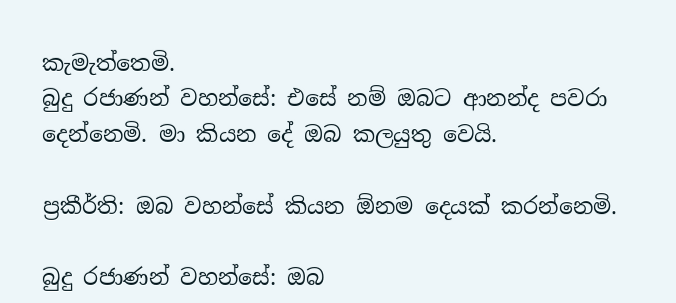කැමැත්තෙමි.
බුදු රජාණන් වහන්සේ: එසේ නම් ඔබට ආනන්ද පවරා දෙන්නෙමි. මා කියන දේ ඔබ කලයුතු වෙයි.

ප්‍රකීර්ති: ඔබ වහන්සේ කියන ඕනම දෙයක් කරන්නෙමි.

බුදු රජාණන් වහන්සේ: ඔබ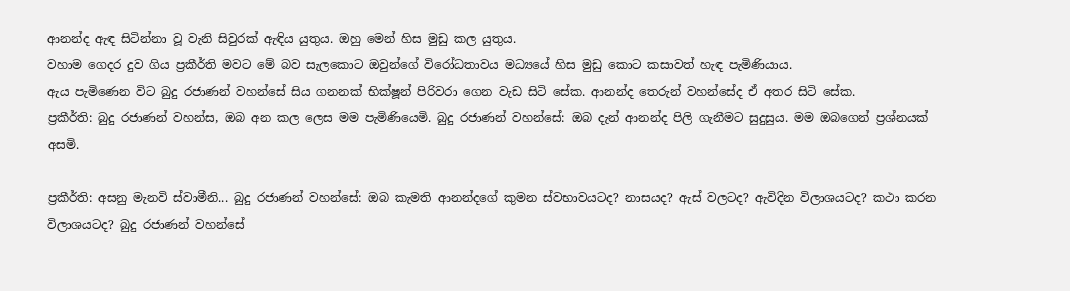ආනන්ද ඇඳ සිටින්නා වූ වැනි සිවුරක් ඇඳිය යුතුය. ඔහු මෙන් හිස මුඩු කල යුතුය.
වහාම ගෙදර දුව ගිය ප්‍රකීර්ති මවට මේ බව සැලකොට ඔවුන්ගේ විරෝධතාවය මධ්‍යයේ හිස මුඩු කොට කසාවත් හැඳ පැමිණියාය.
ඇය පැමිණෙන විට බුදු රජාණන් වහන්සේ සිය ගනනක් භික්ෂූන් පිරිවරා ගෙන වැඩ සිටි සේක. ආනන්ද තෙරුන් වහන්සේද ඒ අතර සිටි සේක.
ප්‍රකීර්ති: බුදු රජාණන් වහන්ස, ඔබ අන කල ලෙස මම පැමිණියෙමි. බුදු රජාණන් වහන්සේ: ඔබ දැන් ආනන්ද පිලි ගැනීමට සුදුසුය. මම ඔබගෙන් ප්‍රශ්නයක් අසමි.

ප්‍රකීර්ති: අසනු මැනවි ස්වාමීනි... බුදු රජාණන් වහන්සේ: ඔබ කැමති ආනන්දගේ කුමන ස්වභාවයටද? නාසයද? ඇස් වලටද? ඇවිදින විලාශයටද? කථා කරන විලාශයටද? බුදු රජාණන් වහන්සේ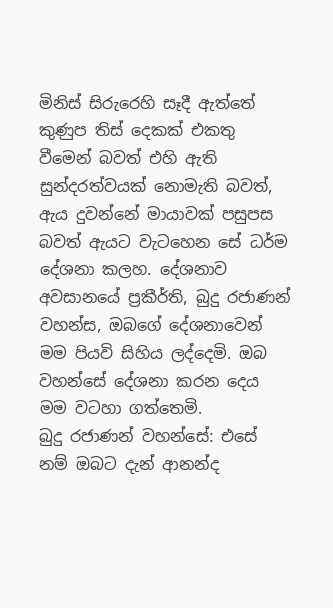මිනිස් සිරුරෙහි සෑදී ඇත්තේ කුණුප තිස් දෙකක් එකතු වීමෙන් බවත් එහි ඇති සුන්දරත්වයක් නොමැති බවත්, ඇය දුවන්නේ මායාවක් පසුපස බවත් ඇයට වැටහෙන සේ ධර්ම දේශනා කලහ. දේශනාව අවසානයේ ප්‍රකීර්ති, බුදු රජාණන් වහන්ස, ඔබගේ දේශනාවෙන් මම පියවි සිහිය ලද්දෙමි. ඔබ වහන්සේ දේශනා කරන දෙය මම වටහා ගත්තෙමි.
බුදු රජාණන් වහන්සේ: එසේ නම් ඔබට දැන් ආනන්ද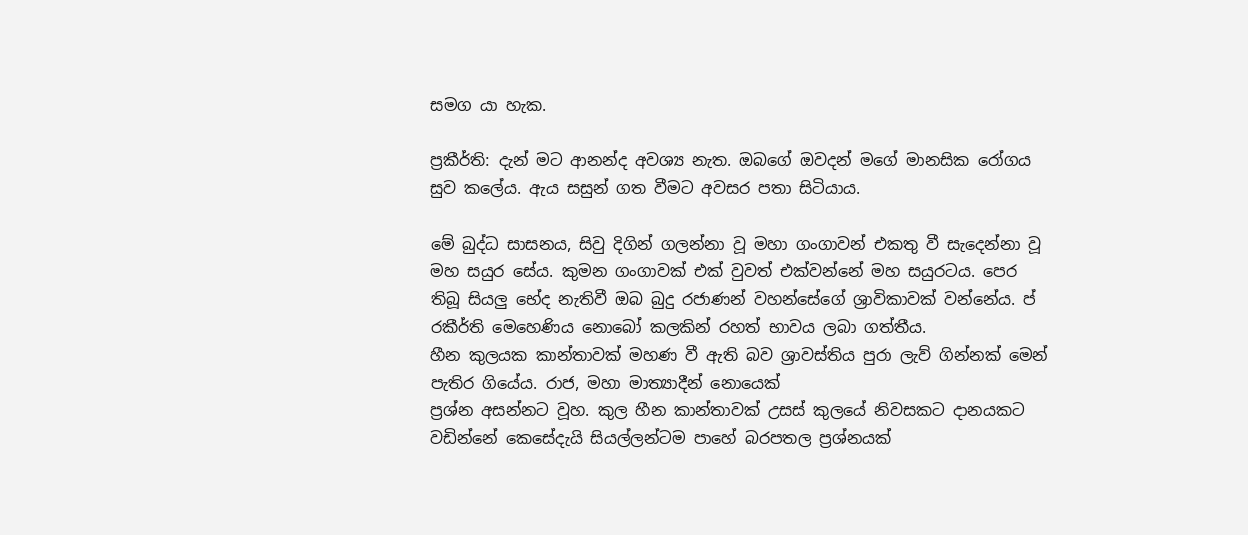සමග යා හැක.

ප්‍රකීර්ති: දැන් මට ආනන්ද අවශ්‍ය නැත. ඔබගේ ඔවදන් මගේ මානසික රෝගය සුව කලේය. ඇය සසුන් ගත වීමට අවසර පතා සිටියාය.

මේ බුද්ධ සාසනය, සිවු දිගින් ගලන්නා වූ මහා ගංගාවන් එකතු වී සැදෙන්නා වූ මහ සයුර සේය. කුමන ගංගාවක් එක් වුවත් එක්වන්නේ මහ සයුරටය. පෙර තිබූ සියලු භේද නැතිවී ඔබ බුදු රජාණන් වහන්සේගේ ශ්‍රාවිකාවක් වන්නේය. ප්‍ රකීර්ති මෙහෙණිය නොබෝ කලකින් රහත් භාවය ලබා ගත්තීය.
හීන කුලයක කාන්තාවක් මහණ වී ඇති බව ශ්‍රාවස්තිය පුරා ලැව් ගින්නක් මෙන් පැතිර ගියේය. රාජ, මහා මාත්‍යාදීන් නොයෙක්
ප්‍රශ්න අසන්නට වූහ. කුල හීන කාන්තාවක් උසස් කුලයේ නිවසකට දානයකට වඩින්නේ කෙසේදැයි සියල්ලන්ටම පාහේ බරපතල ප්‍රශ්නයක්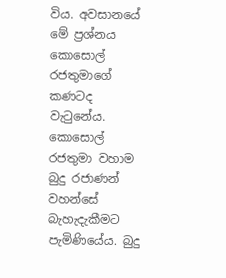විය. අවසානයේ මේ ප්‍රශ්නය කොසොල් රජතුමාගේ කණටද වැටුනේය. කොසොල් රජතුමා වහාම බුදු රජාණන් වහන්සේ බැහැදැකීමට පැමිණියේය. බුදු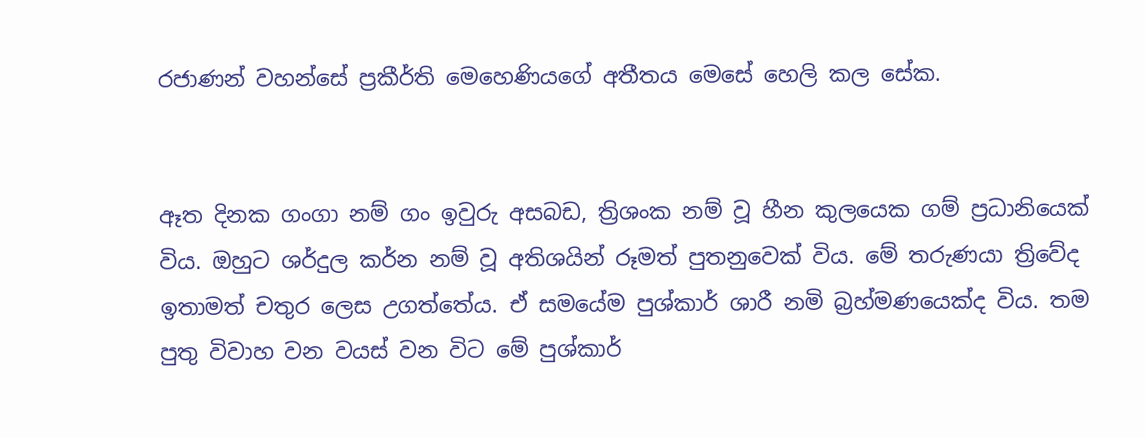රජාණන් වහන්සේ ප්‍රකීර්ති මෙහෙණියගේ අතීතය මෙසේ හෙලි කල සේක.


ඈත දිනක ගංගා නම් ගං ඉවුරු අසබඩ, ත්‍රිශංක නම් වූ හීන කුලයෙක ගම් ප්‍රධානියෙක් විය. ඔහුට ශර්දුල කර්න නම් වූ අතිශයින් රූමත් පුතනුවෙක් විය. මේ තරුණයා ත්‍රිවේද ඉතාමත් චතුර ලෙස උගත්තේය. ඒ සමයේම පුශ්කාර් ශාරී නමි බ්‍රහ්මණයෙක්ද විය. තම පුතු විවාහ වන වයස් වන විට මේ පුශ්කාර්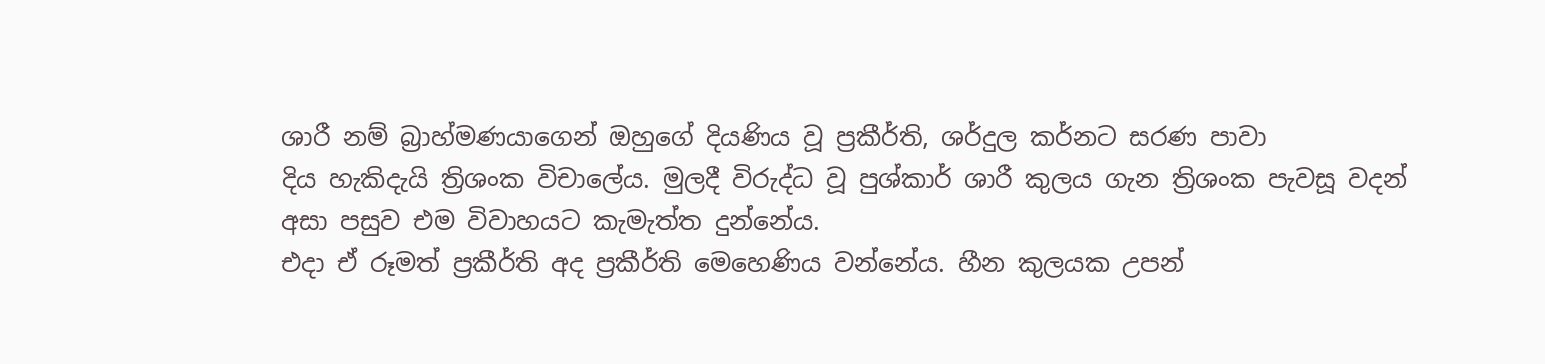ශාරී නම් බ්‍රාහ්මණයාගෙන් ඔහුගේ දියණිය වූ ප්‍රකීර්ති, ශර්දුල කර්නට සරණ පාවා
දිය හැකිදැයි ත්‍රිශංක විචාලේය. මුලදී විරුද්ධ වූ පුශ්කාර් ශාරී කුලය ගැන ත්‍රිශංක පැවසූ වදන් අසා පසුව එම විවාහයට කැමැත්ත දුන්නේය.
එදා ඒ රූමත් ප්‍රකීර්ති අද ප්‍රකීර්ති මෙහෙණිය වන්නේය. හීන කුලයක උපන්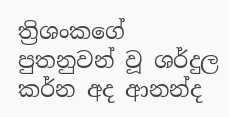ත්‍රිශංකගේ පුතනුවන් වූ ශර්දුල කර්න අද ආනන්ද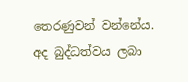තෙරණුවන් වන්නේය. අද බුද්ධත්වය ලබා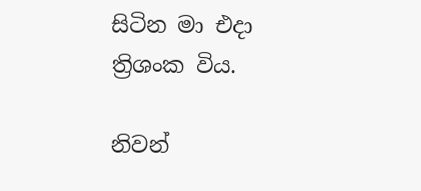සිටින මා එදා ත්‍රිශංක විය.

නිවන්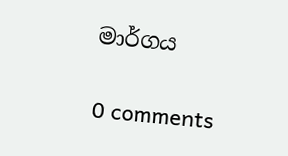මාර්ගය

0 comments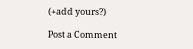(+add yours?)

Post a Comment